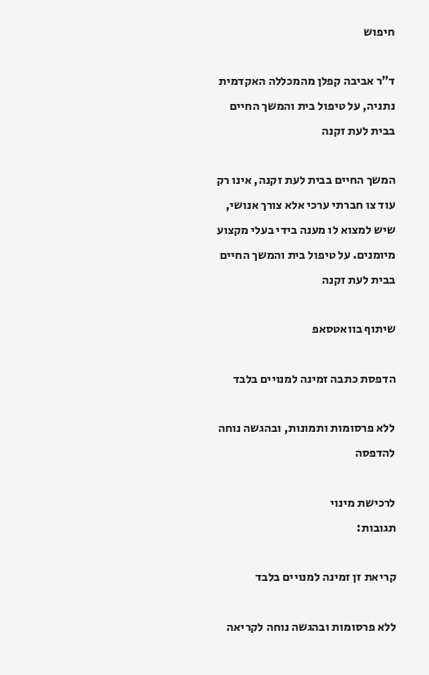חיפוש

ד"ר אביבה קפלן מהמכללה האקדמית נתניה, על טיפול בית והמשך החיים בבית לעת זקנה

המשך החיים בבית לעת זקנה, אינו רק עוד צו חברתי ערכי אלא צורך אנושי, שיש למצוא לו מענה בידי בעלי מקצוע מיומנים. על טיפול בית והמשך החיים בבית לעת זקנה

שיתוף בוואטסאפ

הדפסת כתבה זמינה למנויים בלבד

ללא פרסומות ותמונות, ובהגשה נוחה להדפסה

לרכישת מינוי
תגובות:

קריאת זן זמינה למנויים בלבד

ללא פרסומות ובהגשה נוחה לקריאה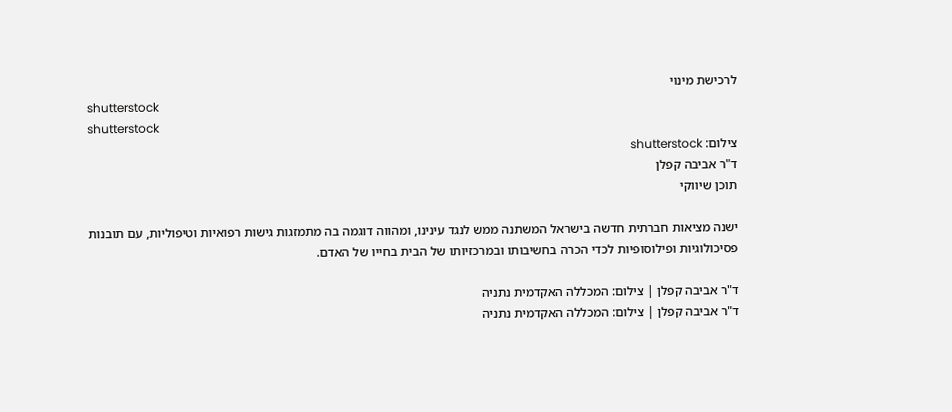לרכישת מינוי
shutterstock
shutterstock
צילום: shutterstock
ד"ר אביבה קפלן
תוכן שיווקי

ישנה מציאות חברתית חדשה בישראל המשתנה ממש לנגד עינינו, ומהווה דוגמה בה מתמזגות גישות רפואיות וטיפוליות, עם תובנות פסיכולוגיות ופילוסופיות לכדי הכרה בחשיבותו ובמרכזיותו של הבית בחייו של האדם.

ד"ר אביבה קפלן | צילום: המכללה האקדמית נתניה
ד"ר אביבה קפלן | צילום: המכללה האקדמית נתניה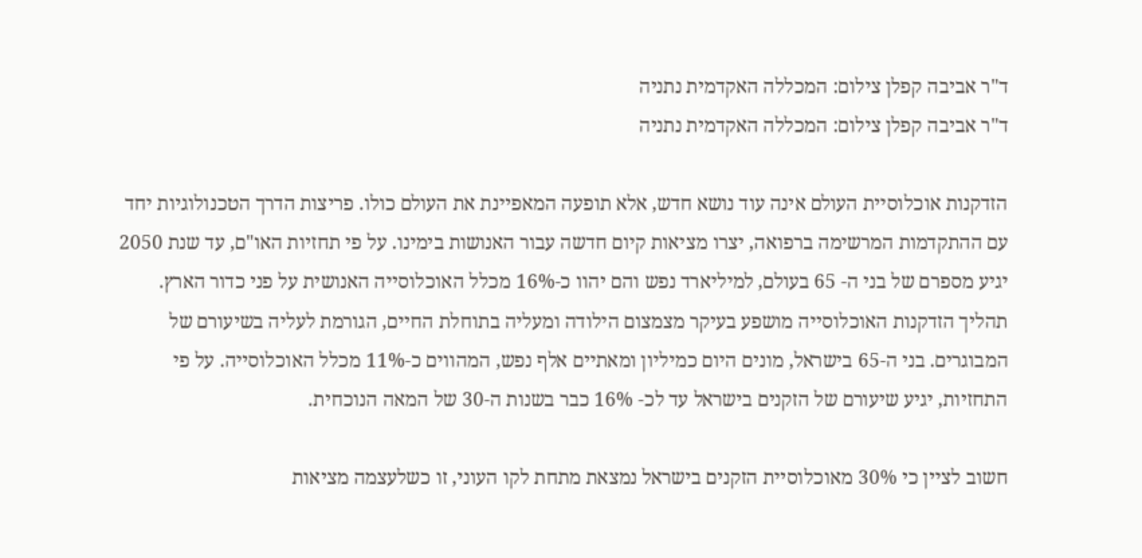ד"ר אביבה קפלן צילום: המכללה האקדמית נתניה
ד"ר אביבה קפלן צילום: המכללה האקדמית נתניה

הזדקנות אוכלוסיית העולם אינה עוד נושא חדש, אלא תופעה המאפיינת את העולם כולו. פריצות הדרך הטכנולוגיות יחד עם ההתקדמות המרשימה ברפואה, יצרו מציאות קיום חדשה עבור האנושות בימינו. על פי תחזיות האו"ם, עד שנת 2050 יגיע מספרם של בני ה- 65 בעולם, למיליארד נפש והם יהוו כ-16% מכלל האוכלוסייה האנושית על פני כדור הארץ. תהליך הזדקנות האוכלוסייה מושפע בעיקר מצמצום הילודה ומעליה בתוחלת החיים, הגורמת לעליה בשיעורם של המבוגרים. בני ה-65 בישראל, מונים היום כמיליון ומאתיים אלף נפש, המהווים כ-11% מכלל האוכלוסייה. על פי התחזיות, יגיע שיעורם של הזקנים בישראל עד לכ- 16% כבר בשנות ה-30 של המאה הנוכחית.

חשוב לציין כי 30% מאוכלוסיית הזקנים בישראל נמצאת מתחת לקו העוני, זו כשלעצמה מציאות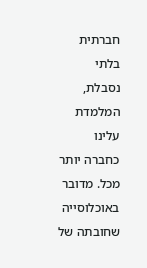חברתית בלתי נסבלת, המלמדת עלינו כחברה יותר מכל. מדובר באוכלוסייה שחובתה של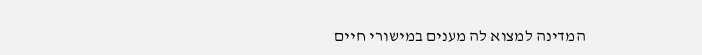המדינה למצוא לה מענים במישורי חיים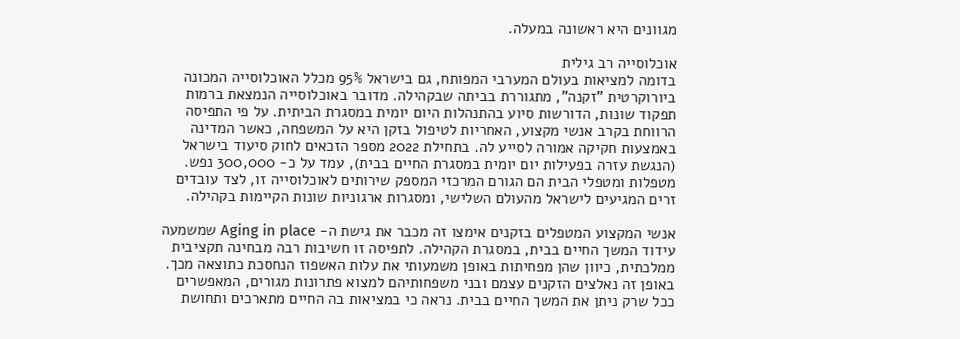מגוונים היא ראשונה במעלה.

אוכלוסייה רב גילית
בדומה למציאות בעולם המערבי המפותח, גם בישראל 95% מכלל האוכלוסייה המכונה ביורוקרטית "זקנה", מתגוררת בביתה שבקהילה. מדובר באוכלוסייה הנמצאת ברמות תפקוד שונות, הדורשות סיוע בהתנהלות היום יומית במסגרת הביתית. על פי התפיסה הרווחת בקרב אנשי מקצוע, האחריות לטיפול בזקן היא על המשפחה, כאשר המדינה באמצעות חקיקה אמורה לסייע לה. בתחילת 2022 מספר הזכאים לחוק סיעוד בישראל (הנגשת עזרה בפעילות יום יומית במסגרת החיים בבית), עמד על כ- 300,000 נפש. מטפלות ומטפלי הבית הם הגורם המרכזי המספק שירותים לאוכלוסייה זו, לצד עובדים זרים המגיעים לישראל מהעולם השלישי, ומסגרות ארגוניות שונות הקיימות בקהילה.

אנשי המקצוע המטפלים בזקנים אימצו זה מכבר את גישת ה- Aging in place שמשמעה עידוד המשך החיים בבית, במסגרת הקהילה. לתפיסה זו חשיבות רבה מבחינה תקציבית ממלכתית, כיוון שהן מפחיתות באופן משמעותי את עלות האשפוז הנחסכת כתוצאה מכך. באופן זה נאלצים הזקנים עצמם ובני משפחותיהם למצוא פתרונות מגורים, המאפשרים ככל שרק ניתן את המשך החיים בבית. נראה כי במציאות בה החיים מתארכים ותחושת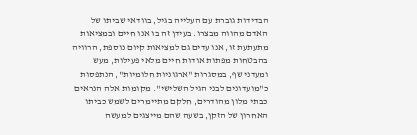הבדידות גוברת עם העלייה בגיל, בוודאי שביתו של האדם מהווה מבצרו. בעידן זה בו אנו חיים ובמציאות מתעתעת זו, אנו עדים גם למציאות קיום נוספת, הרוויה בהבטחות מפתות אודות חיים מלאי פעילות, מעש ומעדני שף, במסגרות "ארגוניות חלומיות", הנתפסות כ"מועדונים לבני הגיל השלישי". מקומות אלה הנראים כבתי מלון מהודרים, חלקם מתיימרים לשמש כביתו האחרון של הזקן, בשעה שהם מייצגים למעשה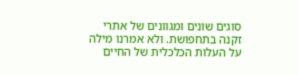סוגים שונים ומגוונים של אתרי זקנה בתחפושת. ולא אמרנו מילה על העלות הכלכלית של החיים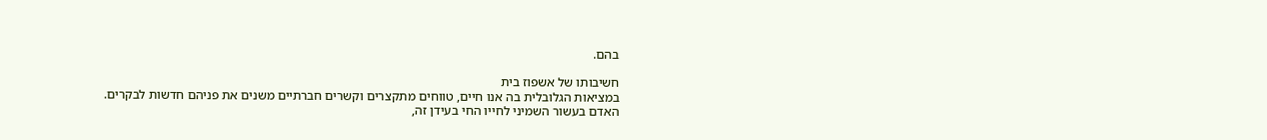בהם.

חשיבותו של אשפוז בית
במציאות הגלובלית בה אנו חיים, טווחים מתקצרים וקשרים חברתיים משנים את פניהם חדשות לבקרים. האדם בעשור השמיני לחייו החי בעידן זה,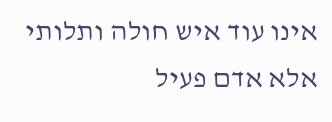אינו עוד איש חולה ותלותי אלא אדם פעיל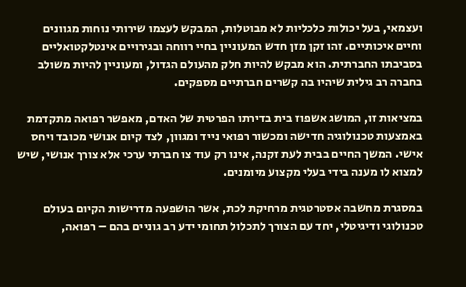ועצמאי, בעל יכולות כלכליות לא מבוטלות, המבקש לעצמו שירותי נוחות מגוונים וחיים איכותיים. זהו זקן מזן חדש המעוניין בחיי רווחה ובגירויים אינטלקטואליים בסביבתו החברתית. הוא מבקש להיות חלק מהעולם הגדול, ומעוניין להיות משולב בחברה רב גילית שיהיו בה קשרים חברתיים מספקים.

במציאות זו, המושג אשפוז בית בדירתו הפרטית של האדם, מאפשר רפואה מתקדמת באמצעות טכנולוגיה חדישה ומכשור רפואי נייד ומגוון, לצד קיום אנושי מכובד ויחס אישי. המשך החיים בבית לעת זקנה, אינו רק עוד צו חברתי ערכי אלא צורך אנושי, שיש למצוא לו מענה בידי בעלי מקצוע מיומנים.

במסגרת מחשבה אסטרטגית מרחיקת לכת, אשר הושפעה מדרישות הקיום בעולם טכנולוגי ודיגיטלי, יחד עם הצורך לתכלול תחומי ידע רב גוניים בהם – רפואה,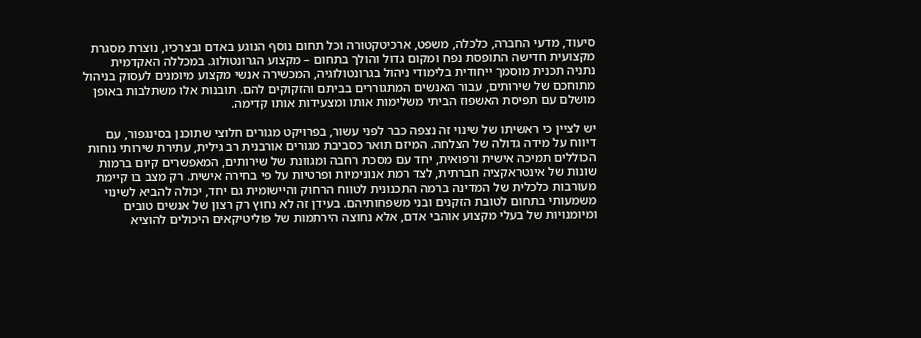סיעוד, מדעי החברה, כלכלה, משפט, ארכיטקטורה וכל תחום נוסף הנוגע באדם ובצרכיו, נוצרת מסגרת מקצועית חדישה התופסת נפח ומקום גדול והולך בתחום – מקצוע הגרונטולוג. במכללה האקדמית נתניה תכנית מוסמך ייחודית בלימודי ניהול בגרונטולוגיה, המכשירה אנשי מקצוע מיומנים לעסוק בניהול מתוחכם של שירותים, עבור האנשים המתגוררים בביתם והזקוקים להם. תובנות אלו משתלבות באופן מושלם עם תפיסת האשפוז הביתי משלימות אותו ומצעידות אותו קדימה.

יש לציין כי ראשיתו של שינוי זה נצפה כבר לפני עשור, בפרויקט מגורים חלוצי שתוכנן בסינגפור, עם דיווח על מידה גדולה של הצלחה. המיזם תואר כסביבת מגורים אורבנית רב גילית, עתירת שירותי נוחות הכוללים תמיכה אישית ורפואית, יחד עם מסכת רחבה ומגוונת של שירותים, המאפשרים קיום ברמות שונות של אינטראקציה חברתית, לצד רמת אנונימיות ופרטיות על פי בחירה אישית. רק מצב בו קיימת מעורבות כלכלית של המדינה ברמה התכנונית לטווח הרחוק והיישומית גם יחד, יכולה להביא לשינוי משמעותי בתחום לטובת הזקנים ובני משפחותיהם. בעידן זה לא נחוץ רק רצון של אנשים טובים ומיומנויות של בעלי מקצוע אוהבי אדם, אלא נחוצה הירתמות של פוליטיקאים היכולים להוציא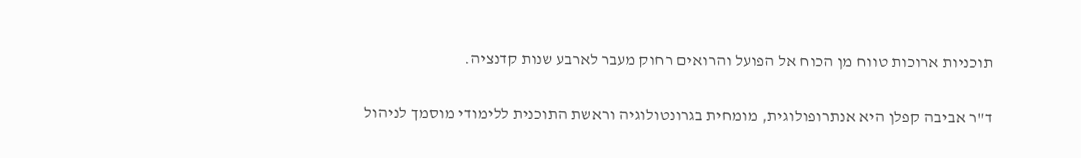תוכניות ארוכות טווח מן הכוח אל הפועל והרואים רחוק מעבר לארבע שנות קדנציה.

ד"ר אביבה קפלן היא אנתרופולוגית, מומחית בגרונטולוגיה וראשת התוכנית ללימודי מוסמך לניהול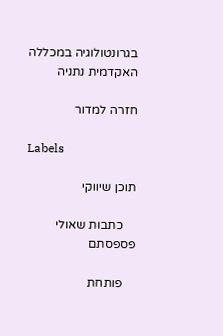בגרונטולוגיה במכללה האקדמית נתניה

חזרה למדור

Labels

תוכן שיווקי

    כתבות שאולי פספסתם

    פותחת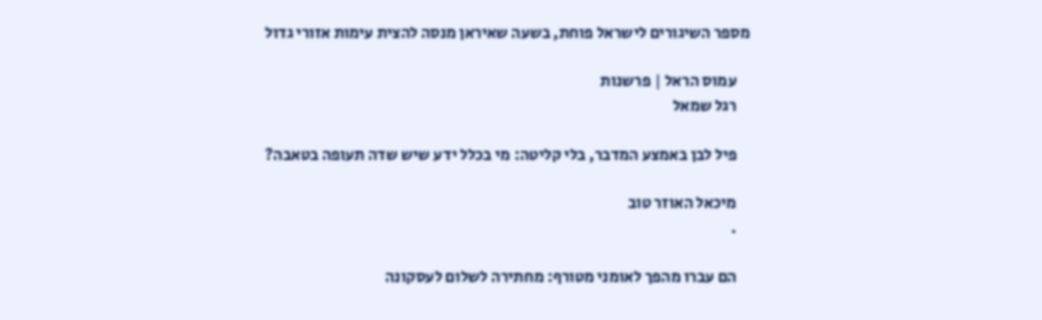מספר השיגורים לישראל פוחת, בשעה שאיראן מנסה להצית עימות אזורי גדול

    עמוס הראל | פרשנות
    רגל שמאל

    פיל לבן באמצע המדבר, בלי קליטה: מי בכלל ידע שיש שדה תעופה בטאבה?

    מיכאל האוזר טוב
    .

    הם עברו מהפך לאומני מטורף: מחתירה לשלום לעסקונה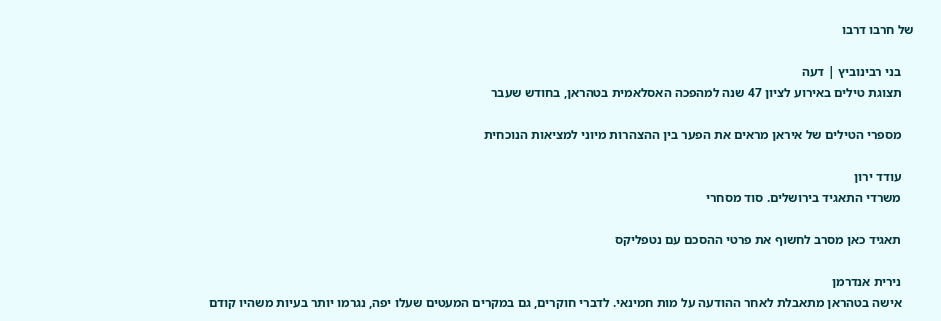של חרבו דרבו

    בני רבינוביץ | דעה
    תצוגת טילים באירוע לציון 47 שנה למהפכה האסלאמית בטהראן, בחודש שעבר

    מספרי הטילים של איראן מראים את הפער בין ההצהרות מיוני למציאות הנוכחית

    עודד ירון
    משרדי התאגיד בירושלים. סוד מסחרי

    תאגיד כאן מסרב לחשוף את פרטי ההסכם עם נטפליקס

    נירית אנדרמן
    אישה בטהראן מתאבלת לאחר ההודעה על מות חמינאי. לדברי חוקרים, גם במקרים המעטים שעלו יפה, נגרמו יותר בעיות משהיו קודם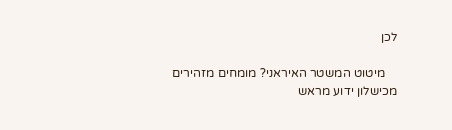לכן

    מיטוט המשטר האיראני? מומחים מזהירים מכישלון ידוע מראש